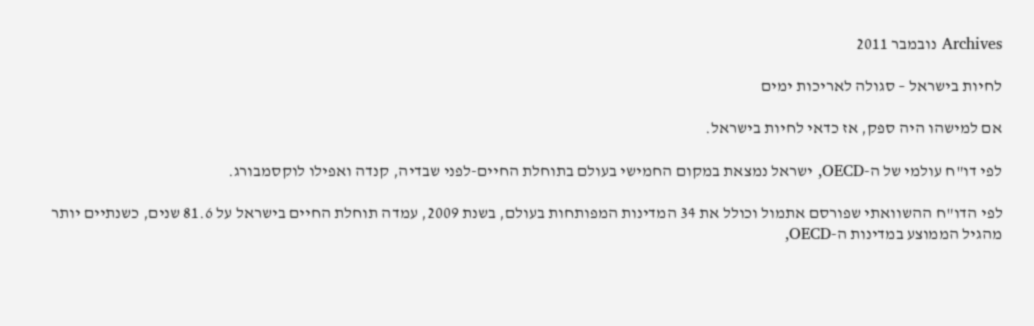Archives נובמבר 2011

לחיות בישראל – סגולה לאריכות ימים

אם למישהו היה ספק, אז כדאי לחיות בישראל.

לפי דו"ח עולמי של ה-OECD, ישראל נמצאת במקום החמישי בעולם בתוחלת החיים-לפני שבדיה, קנדה ואפילו לוקסמבורג.

לפי הדו"ח ההשוואתי שפורסם אתמול וכולל את 34 המדינות המפותחות בעולם, בשנת 2009, עמדה תוחלת החיים בישראל על 81.6 שנים, כשנתיים יותר מהגיל הממוצע במדינות ה-OECD,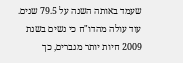שעמד באותה השנה על 79.5 שנים. עוד עולה מהדו"ח כי נשים בשנת 2009 חיות יותר מגברים, כך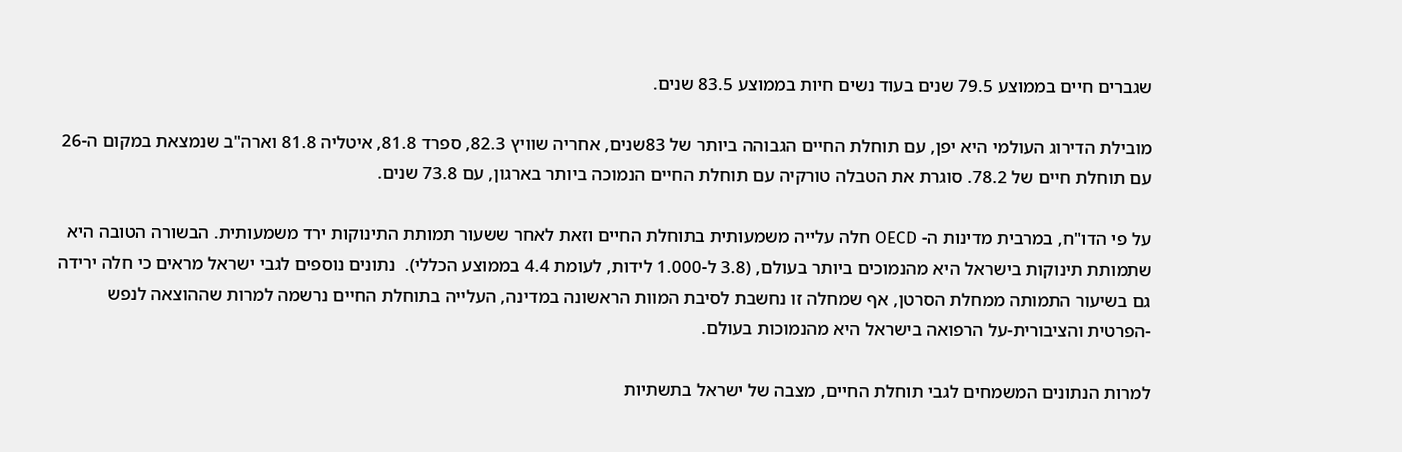שגברים חיים בממוצע 79.5 שנים בעוד נשים חיות בממוצע 83.5 שנים.

מובילת הדירוג העולמי היא יפן, עם תוחלת החיים הגבוהה ביותר של 83שנים, אחריה שוויץ 82.3, ספרד 81.8, איטליה 81.8 וארה"ב שנמצאת במקום ה-26 עם תוחלת חיים של 78.2. סוגרת את הטבלה טורקיה עם תוחלת החיים הנמוכה ביותר בארגון, עם 73.8 שנים.

על פי הדו"ח, במרבית מדינות ה- OECD חלה עלייה משמעותית בתוחלת החיים וזאת לאחר ששעור תמותת התינוקות ירד משמעותית. הבשורה הטובה היא שתמותת תינוקות בישראל היא מהנמוכים ביותר בעולם, (3.8 ל-1.000 לידות, לעומת 4.4 בממוצע הכללי).  נתונים נוספים לגבי ישראל מראים כי חלה ירידה גם בשיעור התמותה ממחלת הסרטן, אף שמחלה זו נחשבת לסיבת המוות הראשונה במדינה, העלייה בתוחלת החיים נרשמה למרות שההוצאה לנפש -הפרטית והציבורית-על הרפואה בישראל היא מהנמוכות בעולם.

למרות הנתונים המשמחים לגבי תוחלת החיים, מצבה של ישראל בתשתיות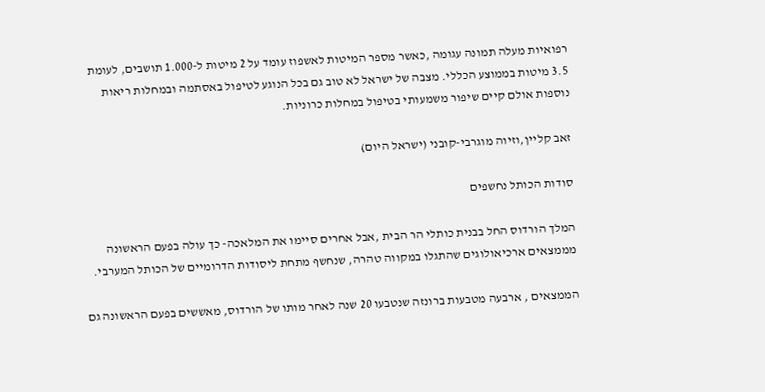רפואיות מעלה תמונה עגומה ,כאשר מספר המיטות לאשפוז עומד על 2 מיטות ל-1.000 תושבים, לעומת 3.5 מיטות בממוצע הכללי. מצבה של ישראל לא טוב גם בכל הנוגע לטיפול באסתמה ובמחלות ריאות נוספות אולם קיים שיפור משמעותי בטיפול במחלות כרוניות.

זאב קליין,וזיוה מוגרבי-קובני (ישראל היום)

סודות הכותל נחשפים

המלך הורדוס החל בבנית כותלי הר הבית ,אבל אחרים סיימו את המלאכה- כך עולה בפעם הראשונה מממצאים ארכיאולוגים שהתגלו במקווה טהרה, שנחשף מתחת ליסודות הדרומיים של הכותל המערבי.

הממצאים , ארבעה מטבעות ברונזה שנטבעו 20 שנה לאחר מותו של הורדוס, מאששים בפעם הראשונה גם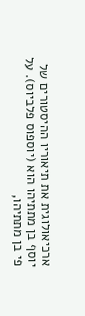ארכיאולוגית את תיאוריו ההיסטורים של יוסף בן מתתיהו הוא (יוספוס פלביוס). על פי בן מתתיהו,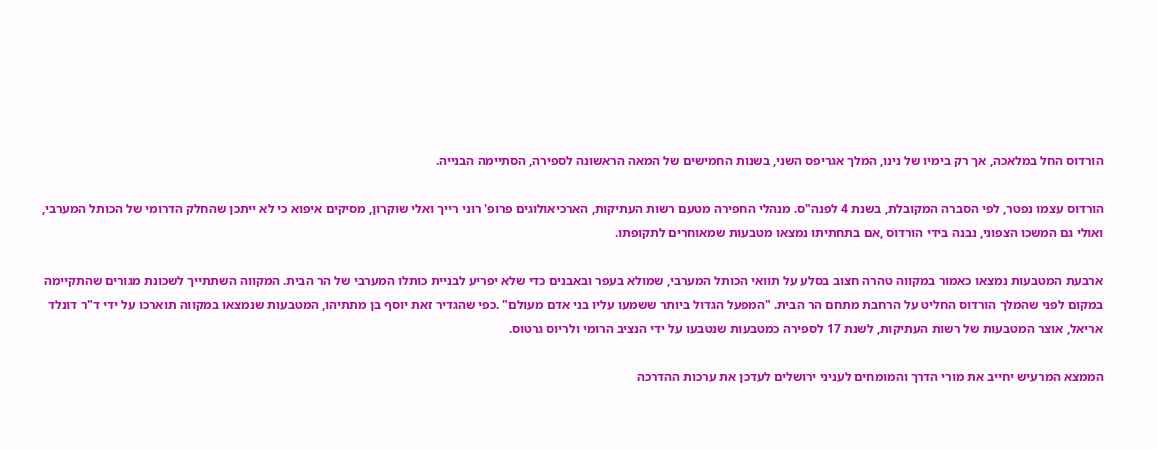הורדוס החל במלאכה, אך רק בימיו של נינו, המלך אגריפס השני, בשנות החמישים של המאה הראשונה לספירה, הסתיימה הבנייה.

הורדוס עצמו נפטר, לפי הסברה המקובלת, בשנת 4 לפנה"ס. מנהלי החפירה מטעם רשות העתיקות, הארכיאולוגים פרופ' רוני רייך ואלי שוקרון, מסיקים איפוא כי לא ייתכן שהחלק הדרומי של הכותל המערבי, ואולי גם המשכו הצפוני, נבנה בידי הורדוס ,אם בתחתיתו נמצאו מטבעות שמאוחרים לתקופתו.

ארבעת המטבעות נמצאו כאמור במקווה טהרה חצוב בסלע על תוואי הכותל המערבי, שמולא בעפר ובאבנים כדי שלא יפריע לבניית כותלו המערבי של הר הבית. המקווה השתתייך לשכונת מגורים שהתקיימה במקום לפני שהמלך הורדוס החליט על הרחבת מתחם הר הבית. "המפעל הגדול ביותר ששמעו עליו בני אדם מעולם" .כפי שהגדיר זאת יוסף בן מתתיהו, המטבעות שנמצאו במקווה תוארכו על ידי ד"ר דונלד אריאל, אוצר המטבעות של רשות העתיקות, לשנת 17 לספירה כמטבעות שנטבעו על ידי הנציב הרומי ולריוס גרטוס.

הממצא המרעיש יחייב את מורי הדרך והמומחים לעניני ירושלים לעדכן את ערכות ההדרכה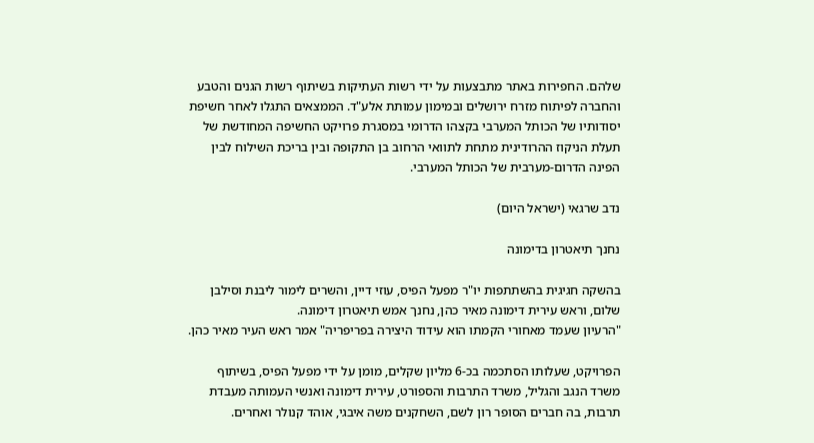שלהם. החפירות באתר מתבצעות על ידי רשות העתיקות בשיתוף רשות הגנים והטבע והחברה לפיתוח מזרח ירושלים ובמימון עמותת אלע"ד. הממצאים התגלו לאחר חשיפת יסודותיו של הכותל המערבי בקצהו הדרומי במסגרת פרויקט החשיפה המחודשת של תעלת הניקוז ההרודינית מתחת לתוואי הרחוב בן התקופה ובין בריכת השילוח לבין הפינה הדרום-מערבית של הכותל המערבי.

נדב שרגאי (ישראל היום)

נחנך תיאטרון בדימונה

בהשקה חגיגית בהשתתפות יו"ר מפעל הפיס, עוזי דיין, והשרים לימור ליבנת וסילבן שלום, וראש עירית דימונה מאיר כהן, נחנך אמש תיאטרון דימונה.
"הרעיון שעמד מאחורי הקמתו הוא עידוד היצירה בפריפריה" אמר ראש העיר מאיר כהן.

הפרויקט, שעלותו הסתכמה בכ-6 מליון שקלים, מומן על ידי מפעל הפיס, בשיתוף משרד הנגב והגליל, משרד התרבות והספורט, עירית דימונה ואנשי העמותה מעבדת תרבות, בה חברים הסופר רון לשם, השחקנים משה איבגי, אוהד קנולר ואחרים.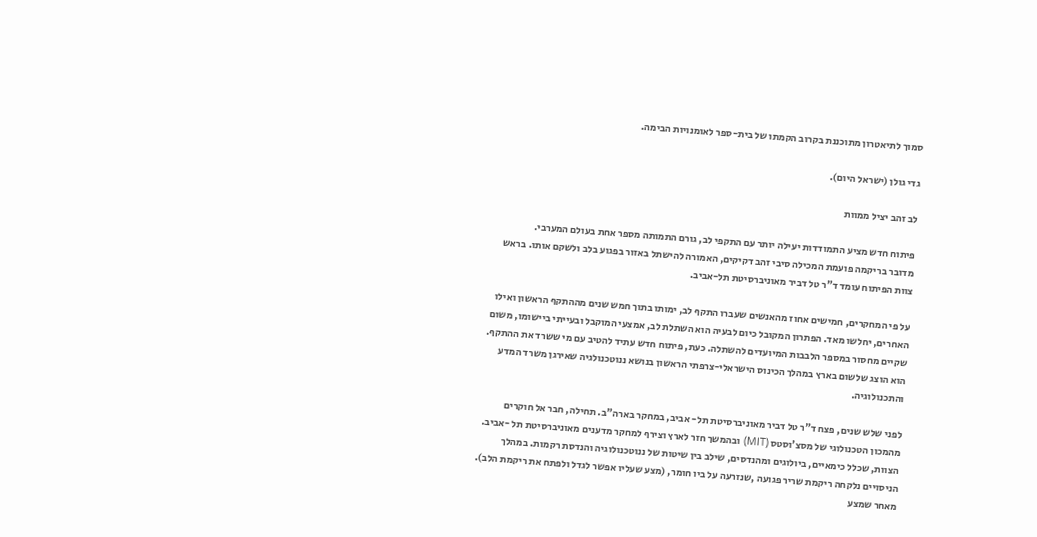סמוך לתיאטרון מתוכננת בקרוב הקמתו של בית-ספר לאומנויות הבימה.

גדי גולן (ישראל היום).

לב זהב יציל ממוות

פיתוח חדש מציע התמודדות יעילה יותר עם התקפי לב, גורם התמותה מספר אחת בעולם המערבי.
מדובר בריקמה פועמת המכילה סיבי זהב דקיקים, האמורה להישתל באזור בפגוע בלב ולשקם אותו. בראש צוות הפיתוח עומד ד"ר טל דביר מאוניברסיטת תל-אביב.

על פי המחקרים, חמישים אחוז מהאנשים שעברו התקף לב, ימותו בתוך חמש שנים מההתקף הראשון ואילו האחרים, יחלשו מאד. הפתרון המקובל כיום לבעיה הוא השתלת לב, אמצעי המוקבל ובעייתי ביישומו, משום שקיים מחסור במספר הלבבות המיועדים להשתלה. כעת, פיתוח חדש עתיד להטיב עם מי ששרד את ההתקף. הוא הוצג שלשום בארץ במהלך הכינוס הישראלי-צרפתי הראשון בנושא ננוטכנולגיה שאירגן משרד המדע והתכנולוגיה.

לפני שלש שנים, פצח ד"ר טל דביר מאוניברסיטת תל- אביב, במחקר בארה"ב. תחילה, חבר אל חוקרים מהמכון הטכנולוגי של מסצ'וסטס (MIT) ובהמשך חזר לארץ וצירף למחקר מדענים מאוניברסיטת תל -אביב. הצוות, שכלל כימאיים, ביולוגים ומהנדסים, שילב בין שיטות של ננוטכנולוגיה והנדסת רקמות. במהלך הניסויים נלקחה ריקמת שריר פגועה ,שנזרעה על ביו חומר, (מצע שעליו אפשר לגדל ולפתח את ריקמת הלב). מאחר שמצע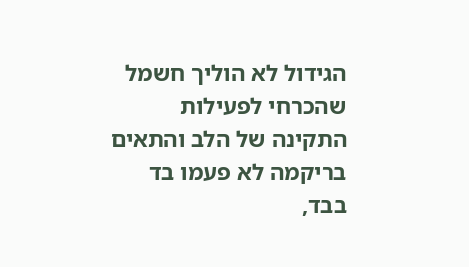הגידול לא הוליך חשמל שהכרחי לפעילות התקינה של הלב והתאים בריקמה לא פעמו בד בבד,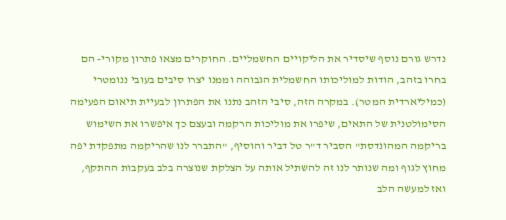נדרש גורם נוסף שיסדיר את הליקויים החשמליים. החוקרים מצאו פתרון מקורי- הם בחרו בזהב, הודות למוליכותו החשמלית הגבוהה וממנו יצרו סיבים בעובי ננומטרי (כמיליארדית המטר). במקרה הזה, סיבי הזהב נתנו את הפתרון לבעיית תיאום הפעימה הסימולטנית של התאים, שיפרו את מוליכות הרקמה ובעצם כך איפשרו את השימוש בריקמה המהונדסת" הסביר ד"ר טל דביר והוסיף, "התברר לנו שהריקמה מתפקדת יפה מחוץ לגוף ומה שנותר לנו זה להשתיל אותה על הצלקת שנוצרה בלב בעקבות ההתקף, ואז למעשה הלב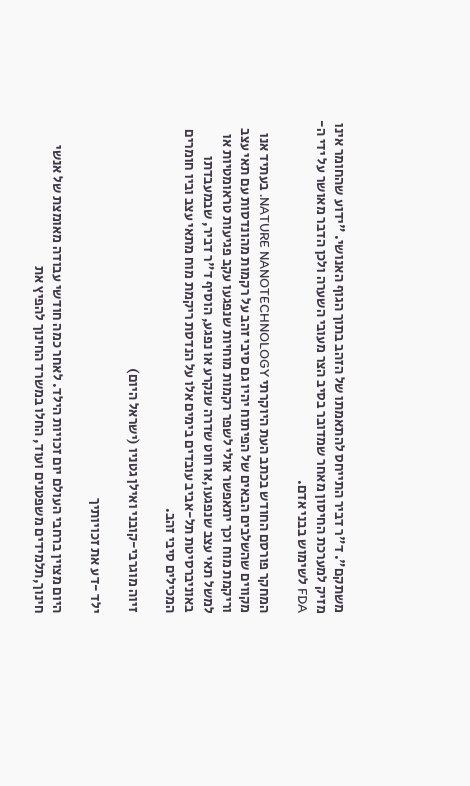משתקם". ד"ר דביר התייחס להתאמתו של הזהב בתוך הגוף האנושי. "ידוע שהחומר אינו מזיק למערכת החיסון מאחר שמדובר בסיב הצר מעובי השערה ולכן הדבר מאושר על ידי ה-FDA לשימוש בבני אדם.

המחקר פורסם החודש בכתב העת היוקרתי NATURE NANOTECHNOLOGY. בעתיד אנו מקווים שהשלבים הבאים של הפיתוח יהיו גם סיבי זהב על רקמות מהונדסות עם תאי עצב וריקמת מוח וכך יתאפשר אולי לשפר רקמות מוחיות שנפגעו עקב פגיעות טראומטיות או למשל תאי עצב שנפגעו,או חוט שדרה שנקרע או נפגע, הוסיף ד"ר דביר, שבמעבדתו באוניברסיטת תל-אביב עובדים בימים אלו על הנדסת ריקמת מוח מתאי עצב וביו חומרים המכילים סיבי זהב.

זיוה מוגרבי-קובני ואילן גטניו (ישראל היום)

ילד -דע את זכויותיך

היום מצוין ברחבי העולם יום זכויות הילד. לאחר כמה חודשי עבודה מאומצת של אנשי חינוך,תלמידים משפטנים ועוד, החלו במשרד החינוך להפיץ את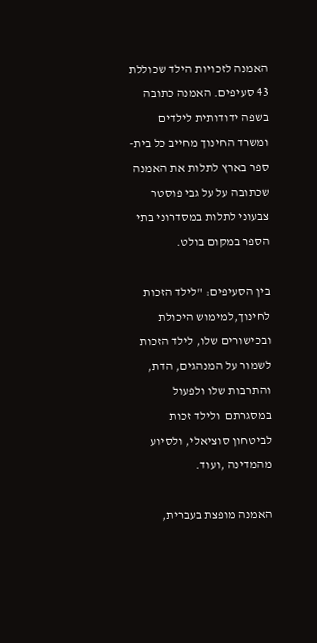האמנה לזכויות הילד שכוללת 43 סעיפים. האמנה כתובה בשפה ידודותית לילדים ומשרד החינוך מחייב כל בית-ספר בארץ לתלות את האמנה שכתובה על על גבי פוסטר צבעוני לתלות במסדרוני בתי הספר במקום בולט.

בין הסעיפים: "לילד הזכות לחינוך,למימוש היכולת ובכישורים שלו, לילד הזכות לשמור על המנהגים, הדת, והתרבות שלו ולפעול במסגרתם  ולילד זכות לביטחון סוציאלי, ולסיוע מהמדינה ,ועוד.

האמנה מופצת בעברית,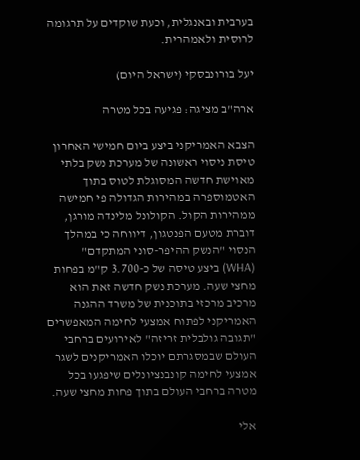בערבית ובאנגלית, וכעת שוקדים על תרגומה לרוסית ולאמהרית.

יעל בורונבסקי (ישראל היום)

ארה"ב מציגה: פגיעה בכל מטרה

הצבא האמריקני ביצע ביום חמישי האחרון טיסת ניסוי ראשונה של מערכת נשק בלתי מאוישת חדשה המסוגלת לטוס בתוך האטמוספרה במהירות הגדולה פי חמישה ממהירות הקול. הקולונל מלינדה מורגן, דוברת מטעם הפנטגון, דיווחה כי במהלך הנסוי "הנשק ההיפר-סוני המתקדם" (WHA) ביצע טיסה של כ-3.700 ק"מ בפחות מחצי שעה. מערכת נשק חדשה זאת הוא מרכיב מרכזי בתוכנית של משרד ההגנה האמריקני לפתוח אמצעי לחימה המאפשרים "תגובה גולבלית זריזה" לאירועים ברחבי העולם שבמסגרתם יוכלו האמריקנים לשגר אמצעי לחימה קונבנציונלים שיפגעו בכל מטרה ברחבי העולם בתוך פחות מחצי שעה.

אלי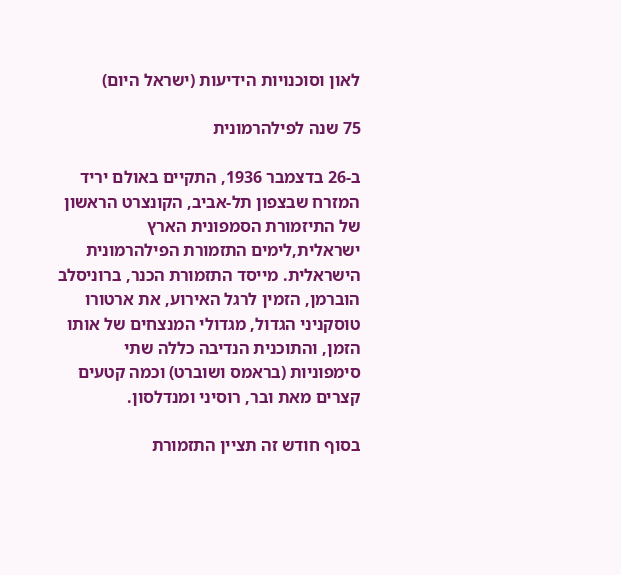לאון וסוכנויות הידיעות (ישראל היום)

75 שנה לפילהרמונית

ב-26 בדצמבר 1936, התקיים באולם יריד המזרח שבצפון תל-אביב, הקונצרט הראשון של התיזמורת הסמפונית הארץ ישראלית,לימים התזמורת הפילהרמונית הישראלית. מייסד התזמורת הכנר, ברוניסלב הוברמן, הזמין לרגל האירוע, את ארטורו טוסקניני הגדול, מגדולי המנצחים של אותו הזמן, והתוכנית הנדיבה כללה שתי סימפוניות (בראמס ושוברט) וכמה קטעים קצרים מאת ובר, רוסיני ומנדלסון.

בסוף חודש זה תציין התזמורת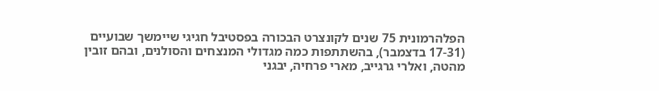הפלהרמונית 75 שנים לקונצרט הבכורה בפסטיבל חגיגי שיימשך שבועיים (17-31 בדצמבר), בהשתתפות כמה מגדולי המנצחים והסולנים, ובהם זובין מהטה, ואלרי גרגייב, מארי פרחיה, יבגני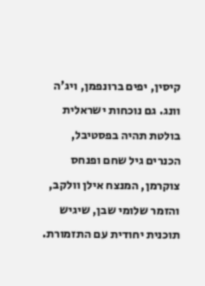קיסין, יפים ברונפמן, ויג'ה וונג. גם נוכחות ישראלית בולטת תהיה בפסטיבל, הכנרים גיל שחם ופנחס צוקרמן, המנצח אילן וולקב, והזמר שלומי שבן, שיגיש תוכנית יחודית עם התזמורת.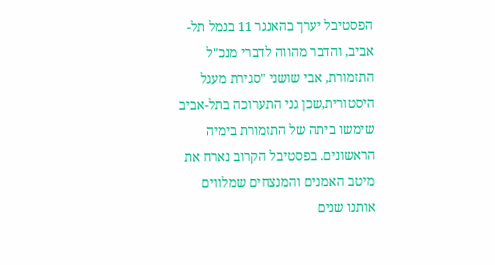הפסטיבל יערך בהאנגר 11 בנמל תל-אביב, והדבר מהווה לדברי מנכ"ל התזמורת, אבי שושני "סגירת מעגל היסטורית,שכן גני התערוכה בתל-אביב שימשו ביתה של התזמורת בימיה הראשונים. בפסטיבל הקרוב נארח את מיטב האמנים והמנצחים שמלווים אותנו שנים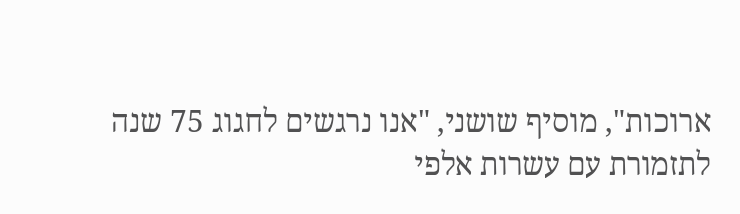ארוכות", מוסיף שושני, "אנו נרגשים לחגוג 75 שנה לתזמורת עם עשרות אלפי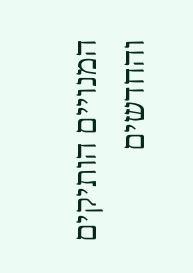המנויים הותיקים והחדשים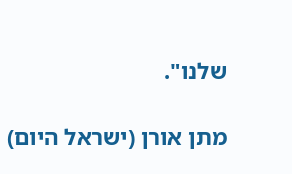שלנו".

מתן אורן (ישראל היום)